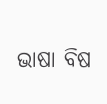ଭାଷା ବିଷ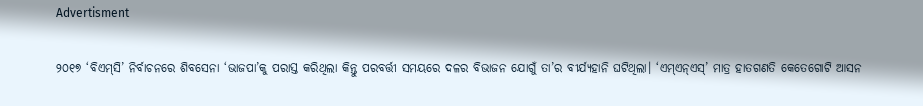Advertisment

୨୦୧୭ ‘ବିଏମ୍‌ସି’ ନିର୍ବାଚନରେ ଶିବସେନା ‘ଭାଜପା’କୁ ପରାସ୍ତ କରିଥିଲା କିନ୍ତୁ ପରବର୍ତ୍ତୀ ସମୟରେ ଦଳର ବିଭାଜନ ଯୋଗୁଁ ‌ତା’ର ବୀର୍ଯ୍ୟହାନି ଘଟିଥିଲା। ‘ଏମ୍ଏନ୍ଏସ୍’ ମାତ୍ର ହାତଗଣତି କେତେଗୋଟି ଆସନ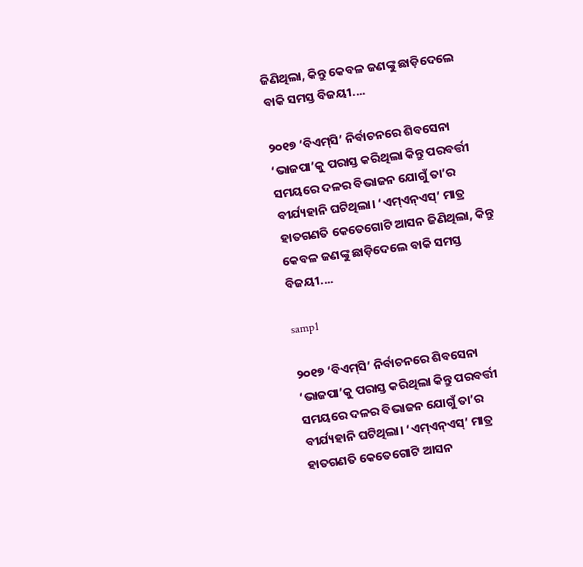ଜିଣିଥିଲା, କିନ୍ତୁ କେବଳ ଜଣଙ୍କୁ ଛାଡ଼ିଦେଲେ ବାକି ସମସ୍ତ ବିଜୟୀ....

୨୦୧୭ ‘ବିଏମ୍‌ସି’ ନିର୍ବାଚନରେ ଶିବସେନା ‘ଭାଜପା’କୁ ପରାସ୍ତ କରିଥିଲା କିନ୍ତୁ ପରବର୍ତ୍ତୀ ସମୟରେ ଦଳର ବିଭାଜନ ଯୋଗୁଁ ‌ତା’ର ବୀର୍ଯ୍ୟହାନି ଘଟିଥିଲା। ‘ଏମ୍ଏନ୍ଏସ୍’ ମାତ୍ର ହାତଗଣତି କେତେଗୋଟି ଆସନ ଜିଣିଥିଲା, କିନ୍ତୁ କେବଳ ଜଣଙ୍କୁ ଛାଡ଼ିଦେଲେ ବାକି ସମସ୍ତ ବିଜୟୀ....

samp1

୨୦୧୭ ‘ବିଏମ୍‌ସି’ ନିର୍ବାଚନରେ ଶିବସେନା ‘ଭାଜପା’କୁ ପରାସ୍ତ କରିଥିଲା କିନ୍ତୁ ପରବର୍ତ୍ତୀ ସମୟରେ ଦଳର ବିଭାଜନ ଯୋଗୁଁ ‌ତା’ର ବୀର୍ଯ୍ୟହାନି ଘଟିଥିଲା। ‘ଏମ୍ଏନ୍ଏସ୍’ ମାତ୍ର ହାତଗଣତି କେତେଗୋଟି ଆସନ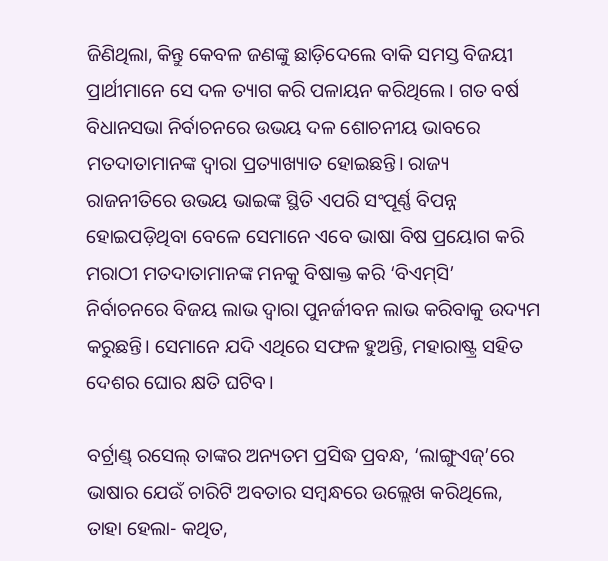ଜିଣିଥିଲା, କିନ୍ତୁ କେବଳ ଜଣଙ୍କୁ ଛାଡ଼ିଦେଲେ ବାକି ସମସ୍ତ ବିଜୟୀ ପ୍ରାର୍ଥୀମାନେ ସେ ଦଳ ତ୍ୟାଗ କରି ପଳାୟନ କରିଥିଲେ। ଗତ ବର୍ଷ ବିଧାନସଭା ନିର୍ବାଚନରେ ଉଭୟ ଦଳ ଶୋଚନୀୟ ଭାବରେ ମତଦାତାମାନଙ୍କ ଦ୍ବାରା ପ୍ରତ୍ୟାଖ୍ୟାତ ହୋଇଛନ୍ତି। ରାଜ୍ୟ ରାଜନୀତିରେ ଉଭୟ ଭାଇଙ୍କ ସ୍ଥିତି ଏପରି ସଂପୂର୍ଣ୍ଣ ବିପନ୍ନ ହୋଇପଡ଼ିଥିବା ବେଳେ ସେମାନେ ଏବେ ଭାଷା ବିଷ ପ୍ରୟୋଗ କରି ମରାଠୀ ମତଦାତାମାନଙ୍କ ମନକୁ ବିଷାକ୍ତ କରି ‘ବିଏମ୍‌ସି’ ନିର୍ବାଚନରେ ବିଜୟ ଲାଭ ଦ୍ବାରା ପୁନର୍ଜୀବନ ଲାଭ କରିବାକୁ ଉଦ୍ୟମ କରୁଛନ୍ତି। ସେମାନେ ଯଦି ଏଥିରେ ସଫଳ ହୁଅନ୍ତି, ମହାରାଷ୍ଟ୍ର ସହିତ ଦେଶର ଘୋର କ୍ଷତି ଘଟିବ।

ବର୍ଟ୍ରାଣ୍ଡ୍ ରସେଲ୍ ତାଙ୍କର ଅନ୍ୟତମ ପ୍ରସିଦ୍ଧ ପ୍ରବନ୍ଧ, ‘ଲାଙ୍ଗୁଏଜ୍’ରେ ଭାଷାର ଯେଉଁ ଚାରିଟି ଅବତାର ସମ୍ବନ୍ଧରେ ଉଲ୍ଲେଖ କରିଥିଲେ, ତାହା ହେଲା- କଥିତ,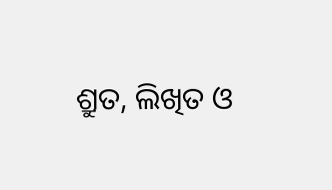ଶ୍ରୁତ, ଲିଖିତ ଓ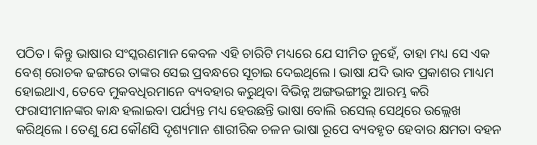ପଠିତ। କିନ୍ତୁ ଭାଷାର ସଂସ୍କରଣମାନ କେବଳ ଏହି ଚାରିଟି ମଧ୍ୟରେ ଯେ ସୀମିତ ନୁହେଁ, ତାହା ମଧ୍ୟ ସେ ଏକ ବେଶ୍ ରୋଚକ ଢଙ୍ଗରେ ତାଙ୍କର ସେଇ ପ୍ରବନ୍ଧରେ ସୂଚାଇ ଦେଇଥିଲେ। ଭାଷା ଯଦି ଭାବ ପ୍ରକାଶର ମାଧ୍ୟମ ହୋଇଥାଏ, ତେବେ ମୁକବଧିରମାନେ ବ୍ୟବହାର କରୁଥିବା ବିଭିନ୍ନ ଅଙ୍ଗଭଙ୍ଗୀରୁ ଆରମ୍ଭ କରି ଫରାସୀମାନଙ୍କର କାନ୍ଧ ହଲାଇବା ପର୍ଯ୍ୟନ୍ତ ମଧ୍ୟ ହେଉଛନ୍ତି ଭାଷା ବୋଲି ରସେଲ୍ ସେଥିରେ ଉଲ୍ଲେଖ କରିଥିଲେ। ତେଣୁ ଯେ କୌଣସି ଦୃଶ୍ୟମାନ ଶାରୀରିକ ଚଳନ ଭାଷା ରୂପେ ବ୍ୟବହୃତ ହେବାର କ୍ଷମତା ବହନ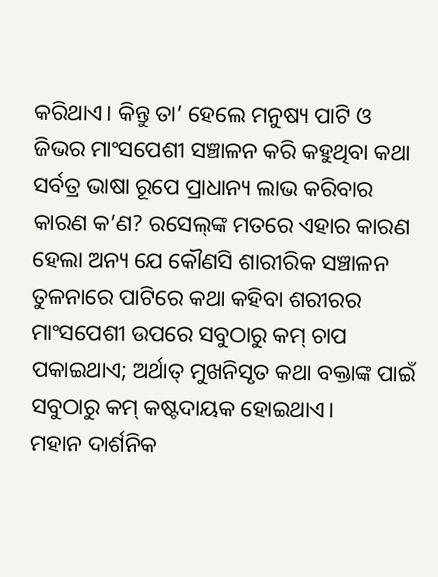କରିଥାଏ। କିନ୍ତୁ ତା’ ହେଲେ ମନୁଷ୍ୟ ପାଟି ଓ ଜିଭର ମାଂସପେଶୀ ସଞ୍ଚାଳନ କରି କହୁଥିବା କଥା ସର୍ବତ୍ର ଭାଷା ରୂପେ ପ୍ରାଧାନ୍ୟ ଲାଭ କରିବାର କାରଣ କ’ଣ? ରସେଲ୍‌ଙ୍କ ମତରେ ଏହାର କାରଣ ହେଲା ଅନ୍ୟ ଯେ କୌଣସି ଶାରୀରିକ ସଞ୍ଚାଳନ ତୁଳନାରେ ପାଟିରେ କଥା କହିବା ଶରୀରର ମାଂସପେଶୀ ଉପରେ ସବୁଠାରୁ କମ୍ ଚାପ ପକାଇଥାଏ; ଅର୍ଥାତ୍ ମୁଖନିସୃତ କଥା ବକ୍ତାଙ୍କ ପାଇଁ ସବୁଠାରୁ କମ୍ କଷ୍ଟଦାୟକ ହୋଇଥାଏ।
ମହାନ ଦାର୍ଶନିକ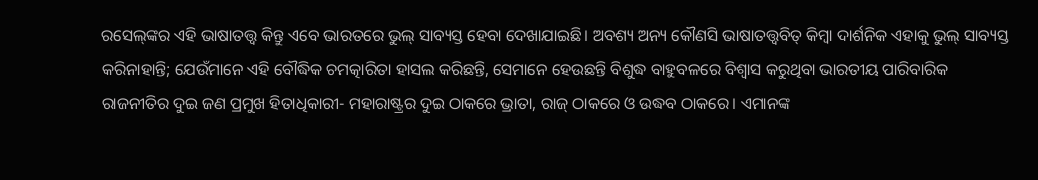ରସେଲ୍‌ଙ୍କର ଏହି ଭାଷାତତ୍ତ୍ବ କିନ୍ତୁ ଏବେ ଭାରତରେ ଭୁଲ୍ ସାବ୍ୟସ୍ତ ହେବା ଦେଖାଯାଇଛି। ଅବଶ୍ୟ ଅନ୍ୟ କୌଣସି ଭାଷାତତ୍ତ୍ବବିତ୍ କିମ୍ବା ଦାର୍ଶନିକ ଏହାକୁ ଭୁଲ୍ ସାବ୍ୟସ୍ତ କରିନାହାନ୍ତି; ଯେଉଁମାନେ ଏହି ବୌଦ୍ଧିକ ଚମତ୍କାରିତା ହାସଲ କରିଛନ୍ତି, ସେମାନେ ହେଉଛନ୍ତି ବିଶୁଦ୍ଧ ବାହୁବଳରେ ବିଶ୍ବାସ କରୁଥିବା ଭାରତୀୟ ପାରିବାରିକ ରାଜନୀତିର ଦୁଇ ଜଣ ପ୍ରମୁଖ ହିତାଧିକାରୀ- ମହାରାଷ୍ଟ୍ରର ଦୁଇ ଠାକରେ ଭ୍ରାତା, ରାଜ୍‌ ଠାକରେ ଓ ଉଦ୍ଧବ ଠାକରେ। ଏମାନଙ୍କ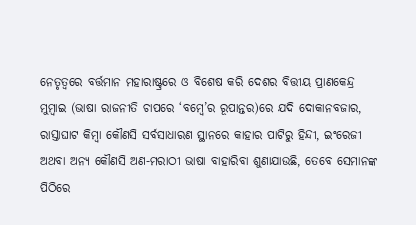ନେତୃତ୍ବରେ ବର୍ତ୍ତମାନ ମହାରାଷ୍ଟ୍ରରେ ଓ ବିଶେଷ କରି ଦେଶର ବିତ୍ତୀୟ ପ୍ରାଣକେନ୍ଦ୍ର ମୁମ୍ବାଇ (ଭାଷା ରାଜନୀତି ଚାପରେ ‘ବମ୍ବେ’ର ରୂପାନ୍ତର)ରେ ଯଦି ଦୋକାନବଜାର, ରାସ୍ତାଘାଟ କିମ୍ବା କୌଣସି ସର୍ବସାଧାରଣ ସ୍ଥାନରେ କାହାର ପାଟିରୁ ହିନ୍ଦୀ, ଇଂରେଜୀ ଅଥବା ଅନ୍ୟ କୌଣସି ଅଣ-ମରାଠୀ ଭାଷା ବାହାରିବା ଶୁଣାଯାଉଛି, ତେବେ ସେମାନଙ୍କ ପିଠିରେ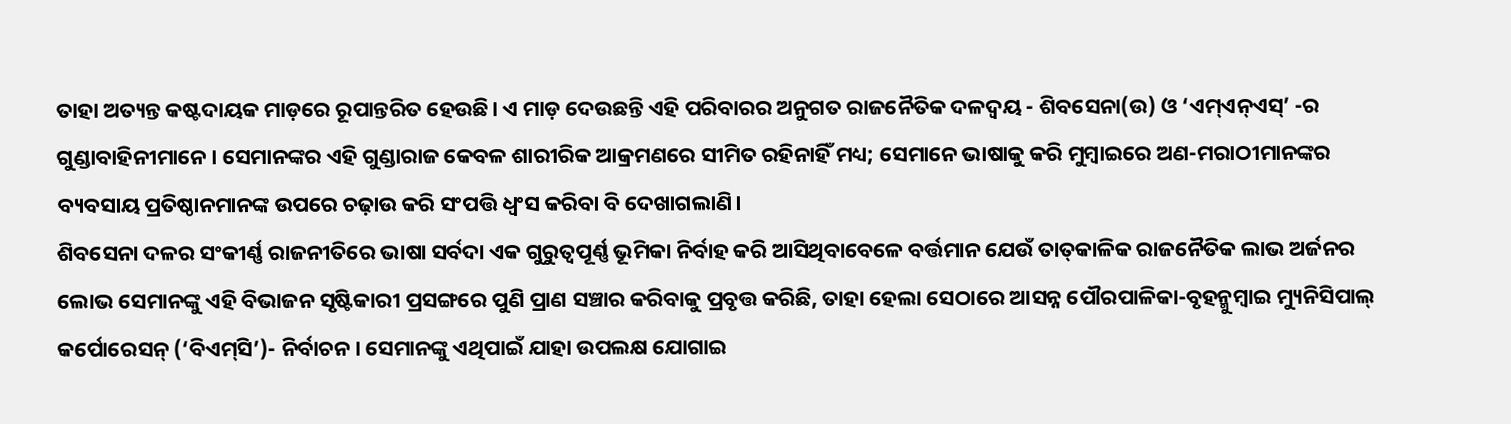ତାହା ଅତ୍ୟନ୍ତ କଷ୍ଟଦାୟକ ମାଡ଼ରେ ରୂପାନ୍ତରିତ ହେଉଛି। ଏ ମାଡ଼ ଦେଉଛନ୍ତି ଏହି ପରିବାରର ଅନୁଗତ ରାଜନୈତିକ ଦଳଦ୍ବୟ - ଶିବସେନା(ଉ) ଓ ‘ଏମ୍ଏନ୍ଏସ୍’ -ର ଗୁଣ୍ଡାବାହିନୀମାନେ। ସେମାନଙ୍କର ଏହି ଗୁଣ୍ଡାରାଜ କେବଳ ଶାରୀରିକ ଆକ୍ରମଣରେ ସୀମିତ ରହିନାହିଁ ମଧ୍ୟ; ସେମାନେ ଭାଷାକୁ କରି ମୁମ୍ବାଇରେ ଅଣ-ମରାଠୀମାନଙ୍କର ବ୍ୟବସାୟ ପ୍ରତିଷ୍ଠାନମାନଙ୍କ ଉପରେ ଚଢ଼ାଉ କରି ସଂପତ୍ତି ଧ୍ବଂସ କରିବା ବି ଦେଖାଗଲାଣି।
ଶିବସେନା ଦଳର ସଂକୀର୍ଣ୍ଣ ରାଜନୀତିରେ ଭାଷା ସର୍ବଦା ଏକ ଗୁରୁତ୍ବପୂର୍ଣ୍ଣ ଭୂମିକା ନିର୍ବାହ କରି ଆସିଥିବାବେଳେ ବର୍ତ୍ତମାନ ଯେଉଁ ତାତ୍‌କାଳିକ ରାଜନୈତିକ ଲାଭ ଅର୍ଜନର ଲୋଭ ସେମାନଙ୍କୁ ଏହି ବିଭାଜନ ସୃଷ୍ଟିକାରୀ ପ୍ରସଙ୍ଗରେ ପୁଣି ପ୍ରାଣ ସଞ୍ଚାର କରିବାକୁ ପ୍ରବୃତ୍ତ କରିଛି, ତାହା ହେଲା ସେଠାରେ ଆସନ୍ନ ପୌରପାଳିକା-ବୃହନ୍ମୁମ୍ବାଇ ମ୍ୟୁନିସିପାଲ୍ କର୍ପୋରେସନ୍ (‘ବିଏମ୍‌ସି’)- ନିର୍ବାଚନ। ସେମାନଙ୍କୁ ଏଥିପାଇଁ ଯାହା ଉପଲକ୍ଷ ଯୋଗାଇ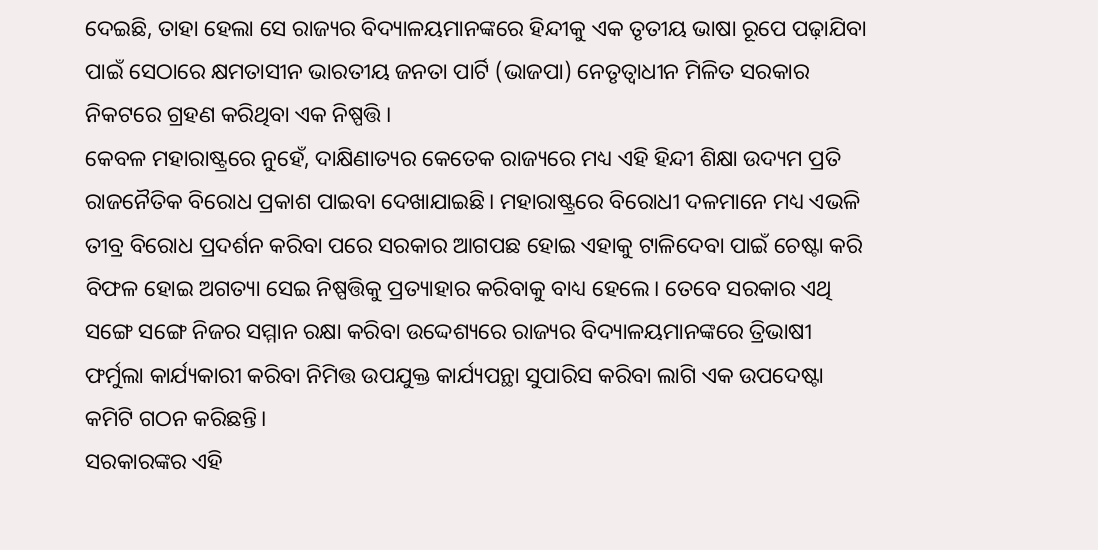ଦେଇଛି, ତାହା ହେଲା ସେ ରାଜ୍ୟର ବିଦ୍ୟାଳୟମାନଙ୍କରେ ହିନ୍ଦୀକୁ ଏକ ତୃତୀୟ ଭାଷା ରୂପେ ପଢ଼ାଯିବା ପାଇଁ ସେଠାରେ କ୍ଷମତାସୀନ ଭାରତୀୟ ଜନତା ପାର୍ଟି (ଭାଜପା) ନେତୃତ୍ବାଧୀନ ମିଳିତ ସରକାର ନିକଟରେ ଗ୍ରହଣ କରିଥିବା ଏକ ନିଷ୍ପତ୍ତି।
କେବଳ ମହାରାଷ୍ଟ୍ରରେ ନୁହେଁ, ଦାକ୍ଷିଣାତ୍ୟର କେତେକ ରାଜ୍ୟରେ ମଧ୍ୟ ଏହି ହିନ୍ଦୀ ଶିକ୍ଷା ଉଦ୍ୟମ ପ୍ରତି ରାଜନୈତିକ ବିରୋଧ ପ୍ରକାଶ ପାଇବା ଦେଖାଯାଇଛି। ମହାରାଷ୍ଟ୍ରରେ ବିରୋଧୀ ଦଳମାନେ ମଧ୍ୟ ଏଭଳି ତୀବ୍ର ବିରୋଧ ପ୍ରଦର୍ଶନ କରିବା ପରେ ସରକାର ଆଗପଛ ହୋଇ ଏହାକୁ ଟାଳିଦେବା ପାଇଁ ଚେଷ୍ଟା କରି ବିଫଳ ହୋଇ ଅଗତ୍ୟା ସେଇ ନିଷ୍ପତ୍ତିକୁ ପ୍ରତ୍ୟାହାର କରିବାକୁ ବାଧ୍ୟ ହେଲେ। ତେବେ ସରକାର ଏଥି ସଙ୍ଗେ ସଙ୍ଗେ ନିଜର ସମ୍ମାନ ରକ୍ଷା କରିବା ଉଦ୍ଦେଶ୍ୟରେ ରାଜ୍ୟର ବିଦ୍ୟାଳୟମାନଙ୍କରେ ତ୍ରିଭାଷୀ ଫର୍ମୁଲା କାର୍ଯ୍ୟକାରୀ କରିବା ନିମିତ୍ତ ଉପଯୁକ୍ତ କାର୍ଯ୍ୟପନ୍ଥା ସୁପାରିସ କରିବା ଲାଗି ଏକ ଉପଦେଷ୍ଟା କମିଟି ଗଠନ କରିଛନ୍ତି।
ସରକାରଙ୍କର ଏହି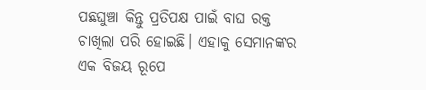ପଛଘୁଞ୍ଚା କିନ୍ତୁ ପ୍ରତିପକ୍ଷ ପାଇଁ ବାଘ ରକ୍ତ ଚାଖିଲା ପରି ହୋଇଛି। ଏହାକୁ ସେମାନଙ୍କର ଏକ ବିଜୟ ରୂପେ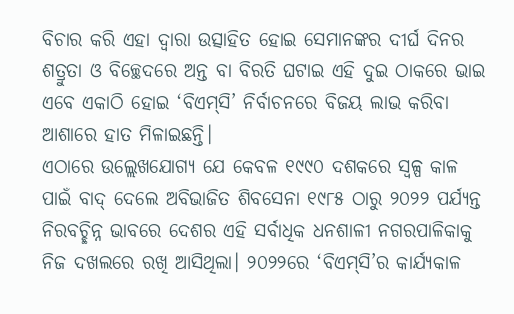ବିଚାର କରି ଏହା ଦ୍ବାରା ଉତ୍ସାହିତ ହୋଇ ସେମାନଙ୍କର ଦୀର୍ଘ ଦିନର ଶତ୍ରୁତା ଓ ବିଚ୍ଛେଦରେ ଅନ୍ତ ବା ବିରତି ଘଟାଇ ଏହି ଦୁଇ ଠାକରେ ଭାଇ ଏବେ ଏକାଠି ହୋଇ ‘ବିଏମ୍‌ସି’ ନିର୍ବାଚନରେ ବିଜୟ ଲାଭ କରିବା ଆଶାରେ ହାତ ମିଳାଇଛନ୍ତି।
ଏଠାରେ ଉଲ୍ଲେଖଯୋଗ୍ୟ ଯେ କେବଳ ୧୯୯୦ ଦଶକରେ ସ୍ବଳ୍ପ କାଳ ପାଇଁ ବାଦ୍ ଦେଲେ ଅବିଭାଜିତ ଶିବସେନା ୧୯୮୫ ଠାରୁ ୨୦୨୨ ପର୍ଯ୍ୟନ୍ତ ନିରବଚ୍ଛିନ୍ନ ଭାବରେ ଦେଶର ଏହି ସର୍ବାଧିକ ଧନଶାଳୀ ନଗରପାଳିକାକୁ ନିଜ ଦଖଲରେ ରଖି ଆସିଥିଲା। ୨୦୨୨ରେ ‘ବିଏମ୍‌ସି’ର କାର୍ଯ୍ୟକାଳ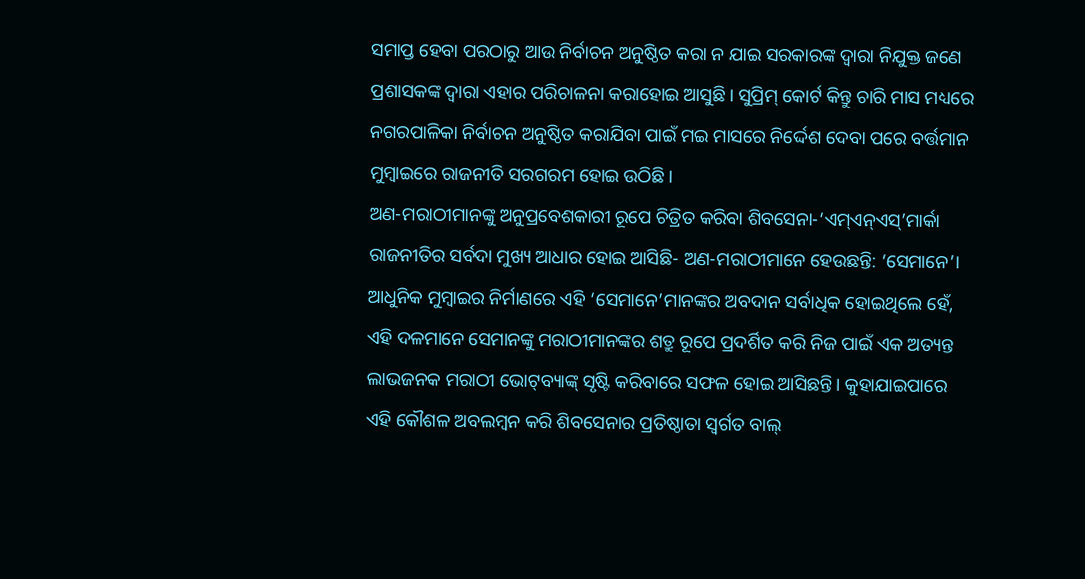ସମାପ୍ତ ହେବା ପରଠାରୁ ଆଉ ନିର୍ବାଚନ ଅନୁଷ୍ଠିତ କରା ନ ଯାଇ ସରକାରଙ୍କ ଦ୍ବାରା ନିଯୁକ୍ତ ଜଣେ ପ୍ରଶାସକଙ୍କ ଦ୍ବାରା ଏହାର ପରିଚାଳନା କରାହୋଇ ଆସୁଛି। ସୁପ୍ରିମ୍ କୋର୍ଟ କିନ୍ତୁ ଚାରି ମାସ ମଧ୍ୟରେ ନଗରପାଳିକା ନିର୍ବାଚନ ଅନୁଷ୍ଠିତ କରାଯିବା ପାଇଁ ମଇ ମାସରେ ନିର୍ଦ୍ଦେଶ ଦେବା ପରେ ବର୍ତ୍ତମାନ ମୁମ୍ବାଇରେ ରାଜନୀତି ସରଗରମ ହୋଇ ଉଠିଛି।
ଅଣ-ମରାଠୀମାନଙ୍କୁ ଅନୁପ୍ରବେଶକାରୀ ରୂପେ ଚିତ୍ରିତ କରିବା ଶିବସେନା-‘ଏମ୍ଏନ୍ଏସ୍’ମାର୍କା ରାଜନୀତିର ସର୍ବଦା ମୁଖ୍ୟ ଆଧାର ହୋଇ ଆସିଛି- ଅଣ-ମରାଠୀମାନେ ହେଉଛନ୍ତି: ‘ସେମାନେ’। ଆଧୁନିକ ମୁମ୍ବାଇର ନିର୍ମାଣରେ ଏହି ‘ସେମାନେ’ମାନଙ୍କର ଅବଦାନ ସର୍ବାଧିକ ହୋଇଥିଲେ ହେଁ, ଏହି ଦଳମାନେ ସେମାନଙ୍କୁ ମରାଠୀମାନଙ୍କର ଶତ୍ରୁ ରୂପେ ପ୍ରଦର୍ଶିତ କରି ନିଜ ପାଇଁ ଏକ ଅତ୍ୟନ୍ତ ଲାଭଜନକ ମରାଠୀ ଭୋଟ୍‌ବ୍ୟାଙ୍କ୍ ସୃଷ୍ଟି କରିବାରେ ସଫଳ ହୋଇ ଆସିଛନ୍ତି। କୁହାଯାଇପାରେ ଏହି କୌଶଳ ଅବଲମ୍ବନ କରି ଶିବସେନାର ପ୍ରତିଷ୍ଠାତା ସ୍ବର୍ଗତ ବାଲ୍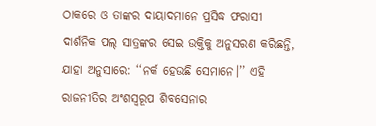ଠାକରେ ଓ ତାଙ୍କର ଦାୟାଦମାନେ ପ୍ରସିଦ୍ଧ ଫରାସୀ ଦାର୍ଶନିକ ପଲ୍ ସାତ୍ରଙ୍କର ସେଇ ଉକ୍ତିକୁ ଅନୁସରଣ କରିଛନ୍ତି, ଯାହା ଅନୁସାରେ: ‘‘ନର୍କ ହେଉଛି ସେମାନେ।’’ ଏହି ରାଜନୀତିର ଅଂଶସ୍ବରୂପ ଶିବସେନାର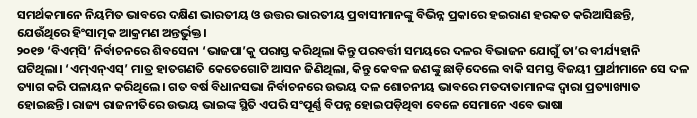ସମର୍ଥକମାନେ ନିୟମିତ ଭାବରେ ଦକ୍ଷିଣ ଭାରତୀୟ ଓ ଉତ୍ତର ଭାରତୀୟ ପ୍ରବାସୀମାନଙ୍କୁ ବିଭିନ୍ନ ପ୍ରକାରେ ହଇରାଣ ହରକତ କରିଆସିଛନ୍ତି, ଯେଉଁଥିରେ ହିଂସାତ୍ମକ ଆକ୍ରମଣ ଅନ୍ତର୍ଭୁକ୍ତ।
୨୦୧୭ ‘ବିଏମ୍‌ସି’ ନିର୍ବାଚନରେ ଶିବସେନା ‘ଭାଜପା’କୁ ପରାସ୍ତ କରିଥିଲା କିନ୍ତୁ ପରବର୍ତ୍ତୀ ସମୟରେ ଦଳର ବିଭାଜନ ଯୋଗୁଁ ‌ତା’ର ବୀର୍ଯ୍ୟହାନି ଘଟିଥିଲା। ‘ଏମ୍ଏନ୍ଏସ୍’ ମାତ୍ର ହାତଗଣତି କେତେଗୋଟି ଆସନ ଜିଣିଥିଲା, କିନ୍ତୁ କେବଳ ଜଣଙ୍କୁ ଛାଡ଼ିଦେଲେ ବାକି ସମସ୍ତ ବିଜୟୀ ପ୍ରାର୍ଥୀମାନେ ସେ ଦଳ ତ୍ୟାଗ କରି ପଳାୟନ କରିଥିଲେ। ଗତ ବର୍ଷ ବିଧାନସଭା ନିର୍ବାଚନରେ ଉଭୟ ଦଳ ଶୋଚନୀୟ ଭାବରେ ମତଦାତାମାନଙ୍କ ଦ୍ବାରା ପ୍ରତ୍ୟାଖ୍ୟାତ ହୋଇଛନ୍ତି। ରାଜ୍ୟ ରାଜନୀତିରେ ଉଭୟ ଭାଇଙ୍କ ସ୍ଥିତି ଏପରି ସଂପୂର୍ଣ୍ଣ ବିପନ୍ନ ହୋଇପଡ଼ିଥିବା ବେଳେ ସେମାନେ ଏବେ ଭାଷା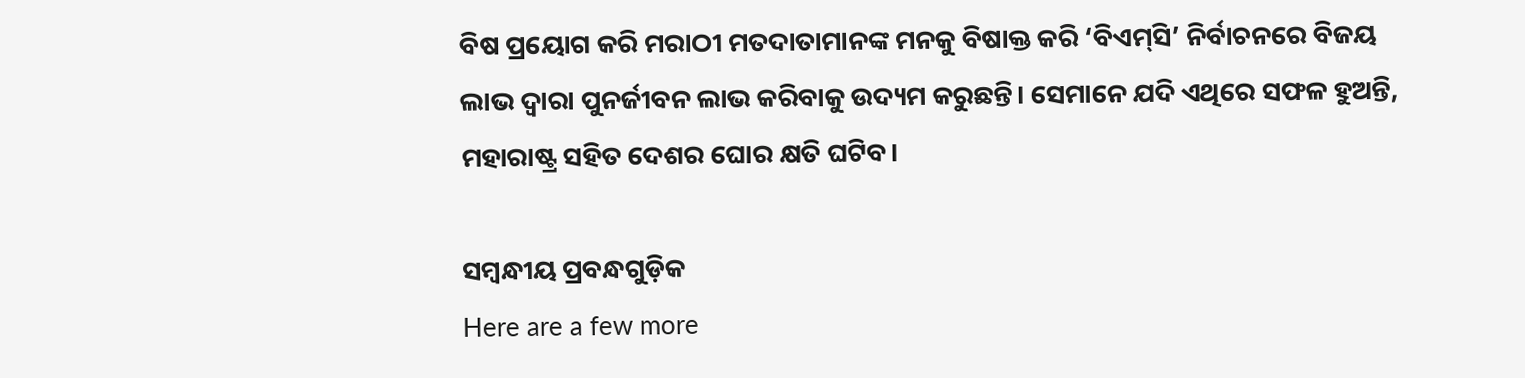ବିଷ ପ୍ରୟୋଗ କରି ମରାଠୀ ମତଦାତାମାନଙ୍କ ମନକୁ ବିଷାକ୍ତ କରି ‘ବିଏମ୍‌ସି’ ନିର୍ବାଚନରେ ବିଜୟ ଲାଭ ଦ୍ବାରା ପୁନର୍ଜୀବନ ଲାଭ କରିବାକୁ ଉଦ୍ୟମ କରୁଛନ୍ତି। ସେମାନେ ଯଦି ଏଥିରେ ସଫଳ ହୁଅନ୍ତି, ମହାରାଷ୍ଟ୍ର ସହିତ ଦେଶର ଘୋର କ୍ଷତି ଘଟିବ।

ସମ୍ବନ୍ଧୀୟ ପ୍ରବନ୍ଧଗୁଡ଼ିକ
Here are a few more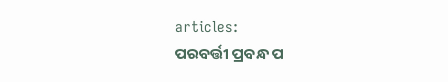articles:
ପରବର୍ତ୍ତୀ ପ୍ରବନ୍ଧ ପ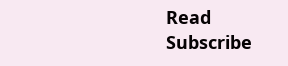Read
Subscribe